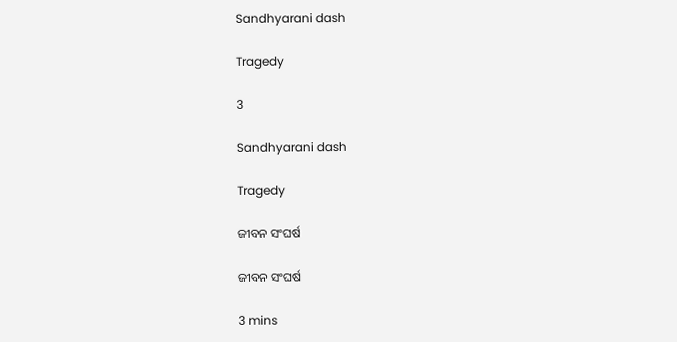Sandhyarani dash

Tragedy

3

Sandhyarani dash

Tragedy

ଜୀବନ ସଂଘର୍ଷ

ଜୀବନ ସଂଘର୍ଷ

3 mins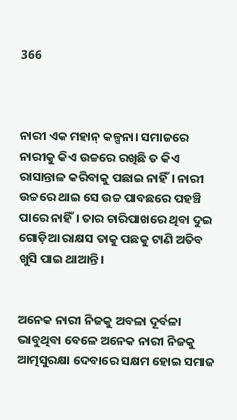366



ନାରୀ ଏକ ମହାନ୍ କଳ୍ପନା। ସମାଜରେ ନାରୀକୁ କିଏ ଉଚ୍ଚରେ ରଖିଛି ତ କିଏ ରାସାନ୍ତାଳ କରିବାକୁ ପଛାଇ ନାହିଁ। ନାରୀ ଉଚ୍ଚରେ ଥାଇ ସେ ଉଚ୍ଚ ପାବଛରେ ପହଞ୍ଚି ପାରେ ନାହିଁ। ତାର ଚାରିପାଖରେ ଥିବା ଦୁଇ ଗୋଡ଼ିଆ ରାକ୍ଷସ ତାକୁ ପଛକୁ ଟାଣି ଅତିବ ଖୁସି ପାଇ ଥାଆନ୍ତି।


ଅନେକ ନାରୀ ନିଜକୁ ଅବଳା ଦୂର୍ବଳା ଭାବୁଥିବା ବେଳେ ଅନେକ ନାରୀ ନିଜକୁ ଆତ୍ମସୁରକ୍ଷା ଦେବାରେ ସକ୍ଷମ ହୋଇ ସମାଜ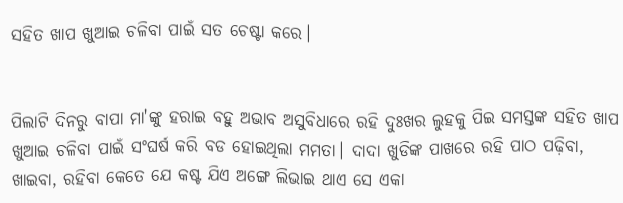ସହିତ ଖାପ ଖୁଆଇ ଚଳିବା ପାଇଁ ସତ ଚେଷ୍ଟା କରେ।


ପିଲାଟି ଦିନରୁ ବାପା ମା'ଙ୍କୁ ହରାଇ ବହୁ ଅଭାବ ଅସୁବିଧାରେ ରହି ଦୁଃଖର ଲୁହକୁ ପିଇ ସମସ୍ତଙ୍କ ସହିତ ଖାପ ଖୁଆଇ ଚଳିବା ପାଇଁ ସଂଘର୍ଷ କରି ବଡ ହୋଇଥିଲା ମମତା। ଦାଦା ଖୁଡିଙ୍କ ପାଖରେ ରହି ପାଠ ପଢ଼ିବା, ଖାଇବା, ରହିବା କେତେ ଯେ କଷ୍ଟ ଯିଏ ଅଙ୍ଗେ ଲିଭାଇ ଥାଏ ସେ ଏକା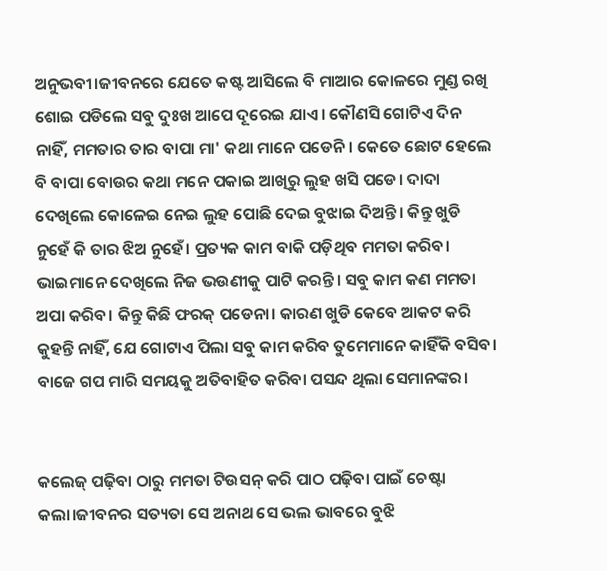ଅନୁଭବୀ।ଜୀବନରେ ଯେତେ କଷ୍ଟ ଆସିଲେ ବି ମାଆର କୋଳରେ ମୁଣ୍ଡ ରଖି ଶୋଇ ପଡିଲେ ସବୁ ଦୁଃଖ ଆପେ ଦୂରେଇ ଯାଏ। କୌଣସି ଗୋଟିଏ ଦିନ ନାହିଁ, ମମତାର ତାର ବାପା ମା' କଥା ମାନେ ପଡେନି। କେତେ ଛୋଟ ହେଲେ ବି ବାପା ବୋଉର କଥା ମନେ ପକାଇ ଆଖିରୁ ଲୁହ ଖସି ପଡେ। ଦାଦା ଦେଖିଲେ କୋଳେଇ ନେଇ ଲୁହ ପୋଛି ଦେଇ ବୁଝାଇ ଦିଅନ୍ତି। କିନ୍ତୁ ଖୁଡି ନୁହେଁ କି ତାର ଝିଅ ନୁହେଁ। ପ୍ରତ୍ୟକ କାମ ବାକି ପଡ଼ିଥିବ ମମତା କରିବ। ଭାଇମାନେ ଦେଖିଲେ ନିଜ ଭଉଣୀକୁ ପାଟି କରନ୍ତି। ସବୁ କାମ କଣ ମମତା ଅପା କରିବ। କିନ୍ତୁ କିଛି ଫରକ୍ ପଡେନା। କାରଣ ଖୁଡି କେବେ ଆକଟ କରି କୁହନ୍ତି ନାହିଁ, ଯେ ଗୋଟାଏ ପିଲା ସବୁ କାମ କରିବ ତୁମେମାନେ କାହିଁକି ବସିବ। ବାଜେ ଗପ ମାରି ସମୟକୁ ଅତିବାହିତ କରିବା ପସନ୍ଦ ଥିଲା ସେମାନଙ୍କର।


କଲେଜ୍ ପଢ଼ିବା ଠାରୁ ମମତା ଟିଉସନ୍ କରି ପାଠ ପଢ଼ିବା ପାଇଁ ଚେଷ୍ଟା କଲା।ଜୀବନର ସତ୍ୟତା ସେ ଅନାଥ ସେ ଭଲ ଭାବରେ ବୁଝି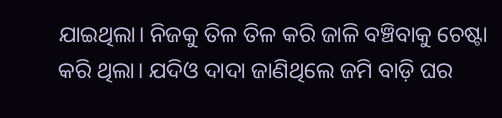ଯାଇଥିଲା। ନିଜକୁ ତିଳ ତିଳ କରି ଜାଳି ବଞ୍ଚିବାକୁ ଚେଷ୍ଟା କରି ଥିଲା। ଯଦିଓ ଦାଦା ଜାଣିଥିଲେ ଜମି ବାଡ଼ି ଘର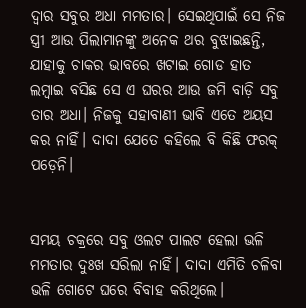ଦ୍ବାର ସବୁର ଅଧା ମମତାର। ସେଇଥିପାଇଁ ସେ ନିଜ ସ୍ତ୍ରୀ ଆଉ ପିଲାମାନଙ୍କୁ ଅନେକ ଥର ବୁଝାଇଛନ୍ତି, ଯାହାକୁ ଚାକର ଭାବରେ ଖଟାଇ ଗୋଡ ହାତ ଲମ୍ବାଇ ବସିଛ ସେ ଏ ଘରର ଆଉ ଜମି ବାଡ଼ି ସବୁ ତାର ଅଧା। ନିଜକୁ ସହାବାଣୀ ଭାବି ଏତେ ଅୟସ କର ନାହିଁ। ଦାଦା ଯେତେ କହିଲେ ବି କିଛି ଫରକ୍ ପଡ଼େନି।


ସମୟ ଚକ୍ରରେ ସବୁ ଓଲଟ ପାଲଟ ହେଲା ଭଳି ମମତାର ଦୁଃଖ ସରିଲା ନାହିଁ। ଦାଦା ଏମିତି ଚଳିବା ଭଳି ଗୋଟେ ଘରେ ବିବାହ କରିଥିଲେ।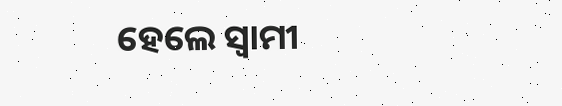ହେଲେ ସ୍ବାମୀ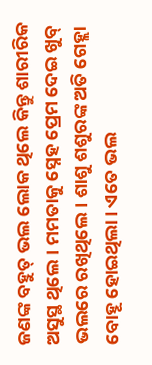ଜଣଙ୍କ ବହୁତ୍ ଭଲ ଲୋକ ଥିଲେ କିନ୍ତୁ ଶାରୀରିକ ଅସୁସ୍ଥ ଥିଲେ। ମମତାକୁ ସ୍ନେହ ପ୍ରେମ ଦେଇ ଖୁବ୍ ଭଲରେ ରଖିଥିଲେ। ଶାଶୁ ଶଶୁରଙ୍କ ଅତି ଗେହ୍ଲା ବୋହୂ ହୋଇଥିଲା। ଏତେ ଭଲ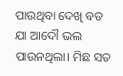ପାଉଥିବା ଦେଖି ବଡ ଯା ଆଦୌ ଭଲ ପାଉନଥିଲା। ମିଛ ସତ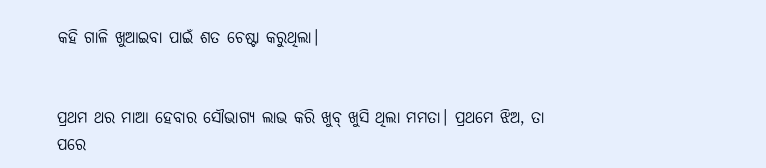କହି ଗାଳି ଖୁଆଇବା ପାଇଁ ଶତ ଚେଷ୍ଟା କରୁଥିଲା।


ପ୍ରଥମ ଥର ମାଆ ହେବାର ସୌଭାଗ୍ୟ ଲାଭ କରି ଖୁବ୍ ଖୁସି ଥିଲା ମମତା। ପ୍ରଥମେ ଝିଅ, ତା ପରେ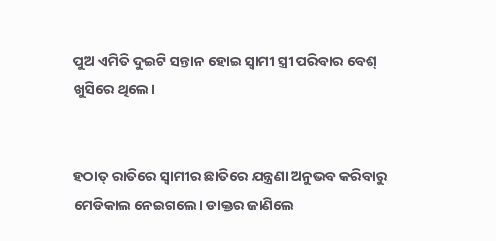ପୁଅ ଏମିତି ଦୁଇଟି ସନ୍ତାନ ହୋଇ ସ୍ବାମୀ ସ୍ତ୍ରୀ ପରିବାର ବେଶ୍ ଖୁସିରେ ଥିଲେ।


ହଠାତ୍ ରାତିରେ ସ୍ୱାମୀର ଛାତିରେ ଯନ୍ତ୍ରଣା ଅନୁଭବ କରିବାରୁ ମେଡିକାଲ ନେଇଗଲେ। ଡାକ୍ତର ଜାଣିଲେ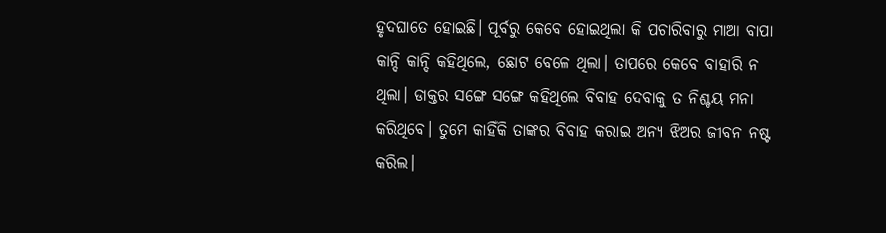ହୃଦଘାତେ ହୋଇଛି। ପୂର୍ବରୁ କେବେ ହୋଇଥିଲା କି ପଚାରିବାରୁ ମାଆ ବାପା କାନ୍ଦି କାନ୍ଦି କହିଥିଲେ, ଛୋଟ ବେଳେ ଥିଲା। ତାପରେ କେବେ ବାହାରି ନ ଥିଲା। ଡାକ୍ତର ସଙ୍ଗେ ସଙ୍ଗେ କହିଥିଲେ ବିବାହ ଦେବାକୁ ତ ନିଶ୍ଚୟ ମନା କରିଥିବେ। ତୁମେ କାହିଁକି ତାଙ୍କର ବିବାହ କରାଇ ଅନ୍ୟ ଝିଅର ଜୀବନ ନଷ୍ଟ କରିଲ।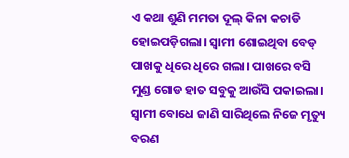ଏ କଥା ଶୁଣି ମମତା ଦୂଲ୍ କିନା କଚାଡି ହୋଇପଡ଼ିଗଲା। ସ୍ବାମୀ ଶୋଇଥିବା ବେଡ୍ ପାଖକୁ ଧିରେ ଧିରେ ଗଲା। ପାଖରେ ବସି ମୁଣ୍ଡ ଗୋଡ ହାତ ସବୁକୁ ଆଉଁସି ପକାଇଲା। ସ୍ବାମୀ ବୋଧେ ଜାଣି ସାରିଥିଲେ ନିଜେ ମୃତ୍ୟୁ ବରଣ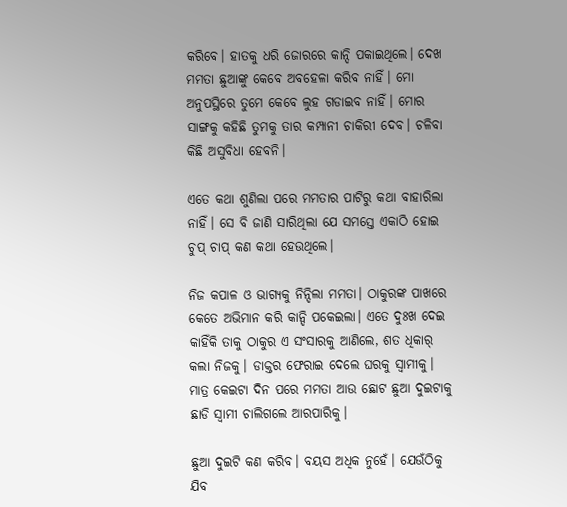କରିବେ। ହାତକୁ ଧରି ଜୋରରେ କାନ୍ଦି ପକାଇଥିଲେ। ଦେଖ ମମତା ଛୁଆଙ୍କୁ କେବେ ଅବହେଳା କରିବ ନାହିଁ। ମୋ ଅନୁପସ୍ଥିରେ ତୁମେ କେବେ ଲୁହ ଗଡାଇବ ନାହିଁ। ମୋର ସାଙ୍ଗକୁ କହିଛି ତୁମକୁ ତାର କମ୍ପାନୀ ଚାକିରୀ ଦେବ। ଚଳିବା କିଛି ଅସୁବିଧା ହେବନି।

ଏତେ କଥା ଶୁଣିଲା ପରେ ମମତାର ପାଟିରୁ କଥା ବାହାରିଲା ନାହିଁ। ସେ ବି ଜାଣି ସାରିଥିଲା ଯେ ସମସ୍ତେ ଏକାଠି ହୋଇ ଚୁପ୍ ଚାପ୍ କଣ କଥା ହେଉଥିଲେ।

ନିଜ କପାଳ ଓ ଭାଗ୍ୟକୁ ନିନ୍ଦିଲା ମମତା। ଠାକୁରଙ୍କ ପାଖରେ କେତେ ଅଭିମାନ କରି କାନ୍ଦି ପକେଇଲା। ଏତେ ଦୁଃଖ ଦେଇ କାହିଁକି ତାକୁ ଠାକୁର ଏ ସଂସାରକୁ ଆଣିଲେ, ଶତ ଧିକାର୍ କଲା ନିଜକୁ। ଡାକ୍ତର ଫେରାଇ ଦେଲେ ଘରକୁ ସ୍ୱାମୀକୁ। ମାତ୍ର କେଇଟା ଦିନ ପରେ ମମତା ଆଉ ଛୋଟ ଛୁଆ ଦୁଇଟାକୁ ଛାଡି ସ୍ବାମୀ ଚାଲିଗଲେ ଆରପାରିକୁ।

ଛୁଆ ଦୁଇଟି କଣ କରିବ। ବୟସ ଅଧିକ ନୁହେଁ। ଯେଉଁଠିକୁ ଯିବ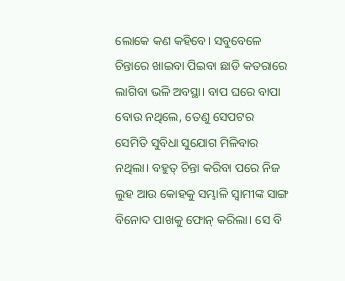ଲୋକେ କଣ କହିବେ। ସବୁବେଳେ ଚିନ୍ତାରେ ଖାଇବା ପିଇବା ଛାଡି କତରାରେ ଲାଗିବା ଭଳି ଅବସ୍ଥା। ବାପ ଘରେ ବାପା ବୋଉ ନଥିଲେ, ତେଣୁ ସେପଟର ସେମିତି ସୁବିଧା ସୁଯୋଗ ମିଳିବାର ନଥିଲା। ବହୁତ୍ ଚିନ୍ତା କରିବା ପରେ ନିଜ ଲୁହ ଆଉ କୋହକୁ ସମ୍ଭାଳି ସ୍ଵାମୀଙ୍କ ସାଙ୍ଗ ବିନୋଦ ପାଖକୁ ଫୋନ୍ କରିଲା। ସେ ବି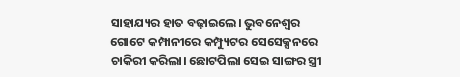ସାହାଯ୍ୟର ହାତ ବଢ଼ାଇଲେ। ଭୁବନେଶ୍ୱର ଗୋଟେ କମ୍ପାନୀରେ କମ୍ପ୍ୟୁଟର ସେସେକ୍ସନରେ ଚାକିରୀ କରିଲା। ଛୋଟପିଲା ସେଇ ସାଙ୍ଗର ସ୍ତ୍ରୀ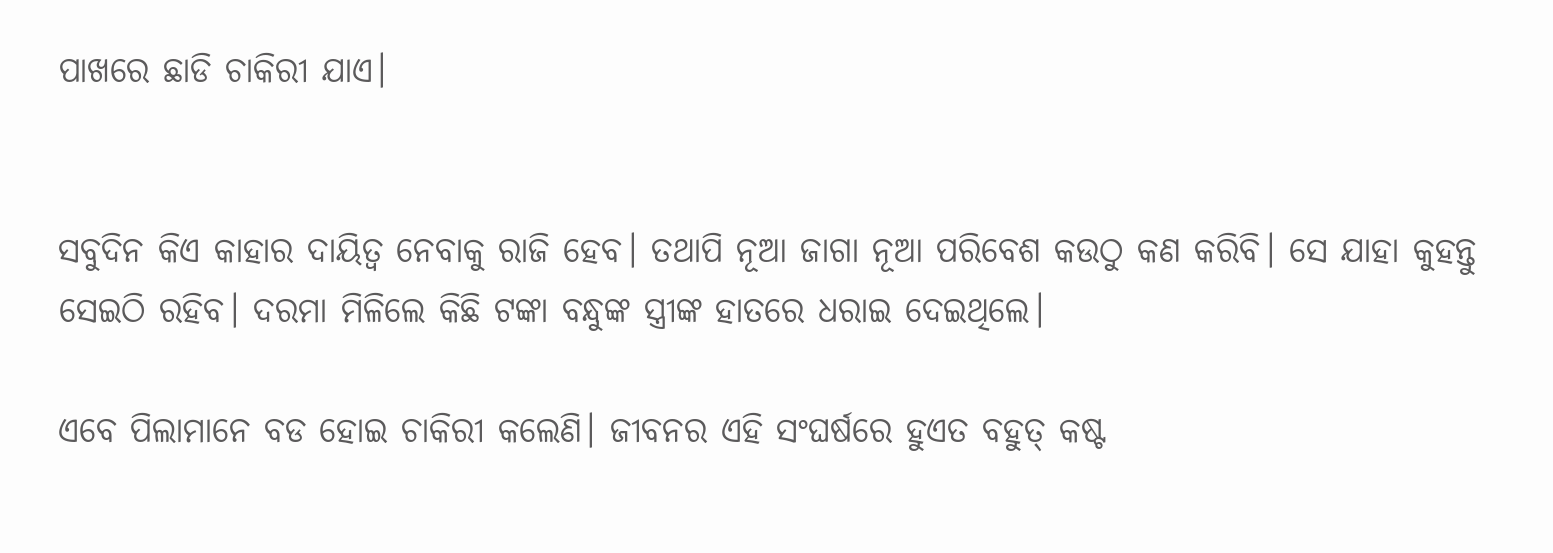ପାଖରେ ଛାଡି ଚାକିରୀ ଯାଏ।


ସବୁଦିନ କିଏ କାହାର ଦାୟିତ୍ୱ ନେବାକୁ ରାଜି ହେବ। ତଥାପି ନୂଆ ଜାଗା ନୂଆ ପରିବେଶ କଉଠୁ କଣ କରିବି। ସେ ଯାହା କୁହନ୍ତୁ ସେଇଠି ରହିବ। ଦରମା ମିଳିଲେ କିଛି ଟଙ୍କା ବନ୍ଧୁଙ୍କ ସ୍ତ୍ରୀଙ୍କ ହାତରେ ଧରାଇ ଦେଇଥିଲେ।

ଏବେ ପିଲାମାନେ ବଡ ହୋଇ ଚାକିରୀ କଲେଣି। ଜୀବନର ଏହି ସଂଘର୍ଷରେ ହୁଏତ ବହୁତ୍ କଷ୍ଟ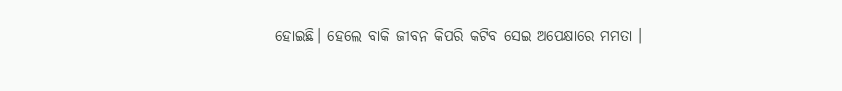ହୋଇଛି। ହେଲେ ବାକି ଜୀବନ କିପରି କଟିବ ସେଇ ଅପେକ୍ଷାରେ ମମତା ।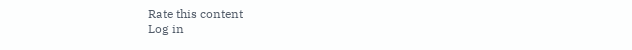Rate this content
Log in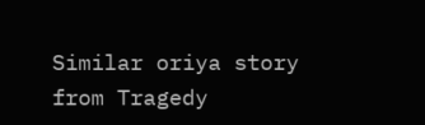Similar oriya story from Tragedy